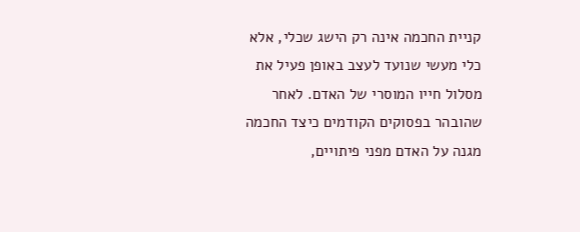קניית החכמה אינה רק הישג שכלי, אלא כלי מעשי שנועד לעצב באופן פעיל את מסלול חייו המוסרי של האדם. לאחר שהובהר בפסוקים הקודמים כיצד החכמה מגנה על האדם מפני פיתויים,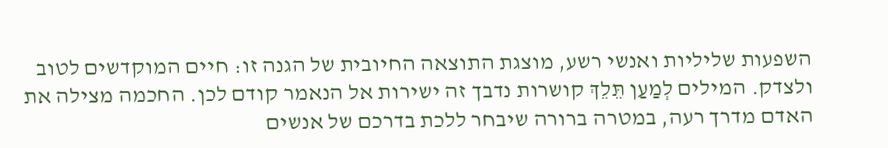השפעות שליליות ואנשי רשע, מוצגת התוצאה החיובית של הגנה זו: חיים המוקדשים לטוב ולצדק. המילים לְמַעַן תֵּלֵךְ קושרות נדבך זה ישירות אל הנאמר קודם לכן. החכמה מצילה את האדם מדרך רעה, במטרה ברורה שיבחר ללכת בדרכם של אנשים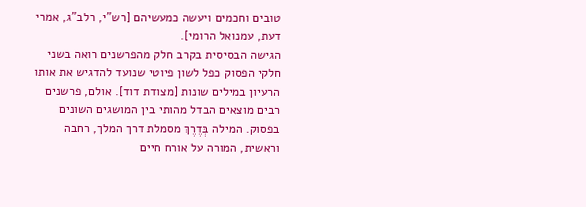טובים וחכמים ויעשה כמעשיהם [רש"י, רלב"ג, אמרי דעת, עמנואל הרומי].
הגישה הבסיסית בקרב חלק מהפרשנים רואה בשני חלקי הפסוק כפל לשון פיוטי שנועד להדגיש את אותו הרעיון במילים שונות [מצודת דוד]. אולם, פרשנים רבים מוצאים הבדל מהותי בין המושגים השונים בפסוק. המילה בְּדֶרֶךְ מסמלת דרך המלך, רחבה וראשית, המורה על אורח חיים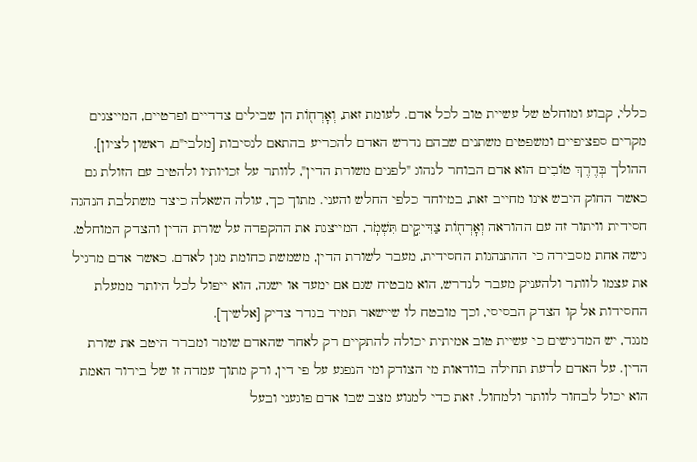כללי, קבוע ומוחלט של עשיית טוב לכל אדם. לעומת זאת, וְאׇרְח֖וֹת הן שבילים צדדיים ופרטיים, המייצגים מקרים ספציפיים ומשפטים משתנים שבהם נדרש האדם להכריע בהתאם לנסיבות [מלבי"ם, ראשון לציון].
ההולך בְּדֶרֶךְ טוֹבִים הוא אדם הבוחר לנהוג "לפנים משורת הדין", לוותר על זכויותיו ולהטיב עם הזולת גם כאשר החוק היבש אינו מחייב זאת, במיוחד כלפי החלש והעני. מתוך כך, עולה השאלה כיצד משתלבת הנהגה חסידית וויתור זה עם ההוראה וְאׇרְח֖וֹת צַדִּיקִ֣ים תִּשְׁמֹֽר, המייצגת את ההקפדה על שורת הדין והצדק המוחלט. גישה אחת מסבירה כי ההתנהגות החסידית, מעבר לשורת הדין, משמשת כחומת מגן לאדם. כאשר אדם מרגיל את עצמו לוותר ולהעניק מעבר לנדרש, הוא מבטיח שגם אם ימעד או ישגה, הוא ייפול לכל היותר ממעלת החסידות אל קו הצדק הבסיסי, וכך מובטח לו שיישאר תמיד בגדר צדיק [אלשיך].
מנגד, יש המדגישים כי עשיית טוב אמיתית יכולה להתקיים רק לאחר שהאדם שומר ומברר היטב את שורת הדין. על האדם לדעת תחילה בוודאות מי הצודק ומי הנפגע על פי דין, ורק מתוך עמדה זו של בירור האמת הוא יכול לבחור לוותר ולמחול. זאת כדי למנוע מצב שבו אדם פוגעני ובעל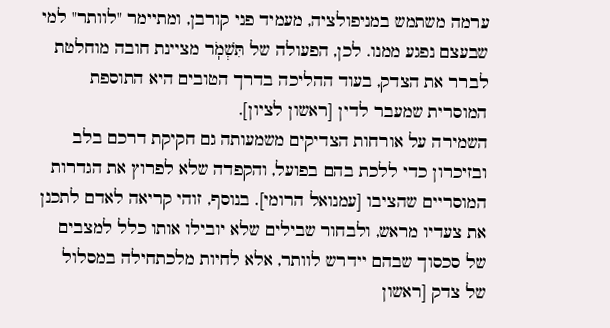ערמה משתמש במניפולציה, מעמיד פני קורבן, ומתיימר "לוותר" למי שבעצם נפגע ממנו. לכן, הפעולה של תִּשְׁמֹֽר מציינת חובה מוחלטת לברר את הצדק, בעוד ההליכה בדרך הטובים היא התוספת המוסרית שמעבר לדין [ראשון לציון].
השמירה על אורחות הצדיקים משמעותה גם חקיקת דרכם בלב ובזיכרון כדי ללכת בהם בפועל, והקפדה שלא לפרוץ את הגדרות המוסריים שהציבו [עמנואל הרומי]. בנוסף, זוהי קריאה לאדם לתכנן את צעדיו מראש, ולבחור שבילים שלא יובילו אותו כלל למצבים של סכסוך שבהם יידרש לוותר, אלא לחיות מלכתחילה במסלול של צדק [ראשון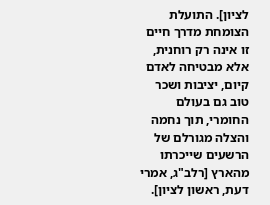לציון]. התועלת הצומחת מדרך חיים זו אינה רק רוחנית, אלא מבטיחה לאדם קיום, יציבות ושכר טוב גם בעולם החומרי, תוך נחמה והצלה מגורלם של הרשעים שייכרתו מהארץ [רלב"ג, אמרי דעת, ראשון לציון].